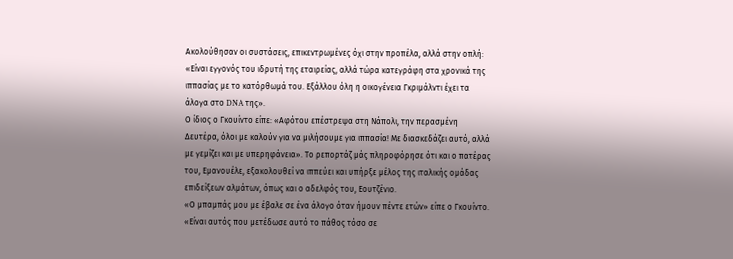Ακολούθησαν οι συστάσεις, επικεντρωμένες όχι στην προπέλα, αλλά στην οπλή: «Είναι εγγονός του ιδρυτή της εταιρείας, αλλά τώρα κατεγράφη στα χρονικά της ιππασίας με το κατόρθωμά του. Εξάλλου όλη η οικογένεια Γκριμάλντι έχει τα άλογα στο DNA της».
Ο ίδιος ο Γκουίντο είπε: «Αφότου επέστρεψα στη Νάπολι, την περασμένη Δευτέρα, όλοι με καλούν για να μιλήσουμε για ιππασία! Με διασκεδάζει αυτό, αλλά με γεμίζει και με υπερηφάνεια». Το ρεπορτάζ μάς πληροφόρησε ότι και ο πατέρας του, Εμανουέλε, εξακολουθεί να ιππεύει και υπήρξε μέλος της ιταλικής ομάδας επιδείξεων αλμάτων, όπως και ο αδελφός του, Εουτζένιο.
«Ο μπαμπάς μου με έβαλε σε ένα άλογο όταν ήμουν πέντε ετών» είπε ο Γκουίντο. «Είναι αυτός που μετέδωσε αυτό το πάθος τόσο σε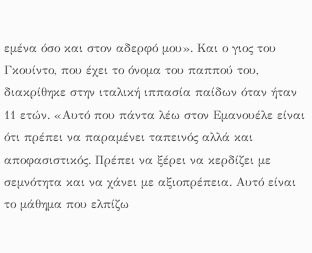εμένα όσο και στον αδερφό μου». Και ο γιος του Γκουίντο, που έχει το όνομα του παππού του, διακρίθηκε στην ιταλική ιππασία παίδων όταν ήταν 11 ετών. «Αυτό που πάντα λέω στον Εμανουέλε είναι ότι πρέπει να παραμένει ταπεινός αλλά και αποφασιστικός. Πρέπει να ξέρει να κερδίζει με σεμνότητα και να χάνει με αξιοπρέπεια. Αυτό είναι το μάθημα που ελπίζω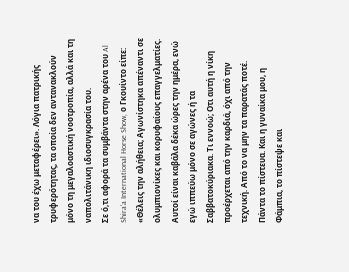να του έχω μεταφέρει». Λόγια πατρικής τρυφερότητας, τα οποία δεν αντανακλούν μόνο τη μεγαλοαστική νοοτροπία, αλλά και τη ναπολιτάνικη ιδιοσυγκρασία του.
Σε ό,τι αφορά τα συμβάντα στην αρένα του Al Shira’a International Horse Show, ο Γκουίντο είπε: «Θέλεις την αλήθεια; Αγωνίστηκα απέναντι σε ολυμπιονίκες και κορυφαίους επαγγελματίες. Αυτοί είναι καβάλα δέκα ώρες την ημέρα, ενώ εγώ ιππεύω μόνο σε αγώνες ή τα Σαββατοκύριακα. Τι εννοώ; Οτι αυτή η νίκη προέρχεται από την καρδιά, όχι από την τεχνική. Από το να μην τα παρατάς ποτέ. Πάντα το πίστευα. Και η γυναίκα μου, η Φάμπια, το πίστεψε και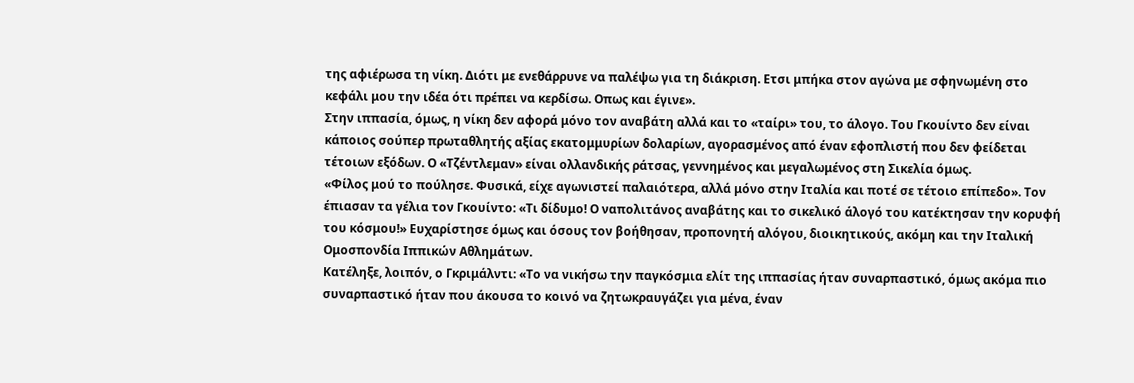της αφιέρωσα τη νίκη. Διότι με ενεθάρρυνε να παλέψω για τη διάκριση. Ετσι μπήκα στον αγώνα με σφηνωμένη στο κεφάλι μου την ιδέα ότι πρέπει να κερδίσω. Οπως και έγινε».
Στην ιππασία, όμως, η νίκη δεν αφορά μόνο τον αναβάτη αλλά και το «ταίρι» του, το άλογο. Του Γκουίντο δεν είναι κάποιος σούπερ πρωταθλητής αξίας εκατομμυρίων δολαρίων, αγορασμένος από έναν εφοπλιστή που δεν φείδεται τέτοιων εξόδων. Ο «Τζέντλεμαν» είναι ολλανδικής ράτσας, γεννημένος και μεγαλωμένος στη Σικελία όμως.
«Φίλος μού το πούλησε. Φυσικά, είχε αγωνιστεί παλαιότερα, αλλά μόνο στην Ιταλία και ποτέ σε τέτοιο επίπεδο». Τον έπιασαν τα γέλια τον Γκουίντο: «Τι δίδυμο! Ο ναπολιτάνος αναβάτης και το σικελικό άλογό του κατέκτησαν την κορυφή του κόσμου!» Ευχαρίστησε όμως και όσους τον βοήθησαν, προπονητή αλόγου, διοικητικούς, ακόμη και την Ιταλική Ομοσπονδία Ιππικών Αθλημάτων.
Κατέληξε, λοιπόν, ο Γκριμάλντι: «Το να νικήσω την παγκόσμια ελίτ της ιππασίας ήταν συναρπαστικό, όμως ακόμα πιο συναρπαστικό ήταν που άκουσα το κοινό να ζητωκραυγάζει για μένα, έναν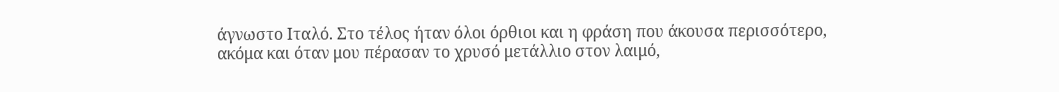άγνωστο Ιταλό. Στο τέλος ήταν όλοι όρθιοι και η φράση που άκουσα περισσότερο, ακόμα και όταν μου πέρασαν το χρυσό μετάλλιο στον λαιμό,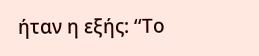ήταν η εξής: ‘‘Το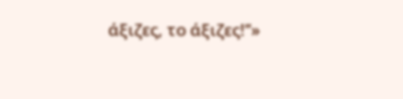άξιζες, το άξιζες!’’»